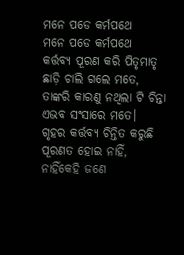ମନେ ପଡେ କର୍ମପଥେ
ମନେ ପଡେ କର୍ମପଥେ
କର୍ତ୍ତବ୍ୟ ପୂରଣ କରି ପିତୃମାତୃ
ଛାଡ଼ି ଚାଲି ଗଲେ ମତେ,
ତାଙ୍କରି କାରଣୁ ନଥିଲା ଟି ଚିନ୍ତା
ଏଭବ ସଂସାରେ ମତେ।
ଗୃହର କର୍ତ୍ତବ୍ୟ ଚିନ୍ତିତ କରୁଛି
ପୂରଣତ ହୋଇ ନାହିଁ,
ନାହିଁକେହି ଜଣେ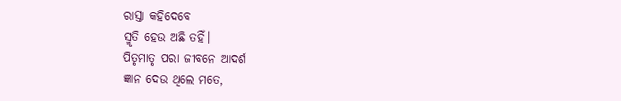ରାସ୍ତା କହିଦେବେ
ସ୍ମୃତି ହେଉ ଅଛି ତହିଁ।
ପିତୃମାତୃ ପରା ଜୀବନେ ଆଦର୍ଶ
ଜ୍ଞାନ ଦେଉ ଥିଲେ ମତେ,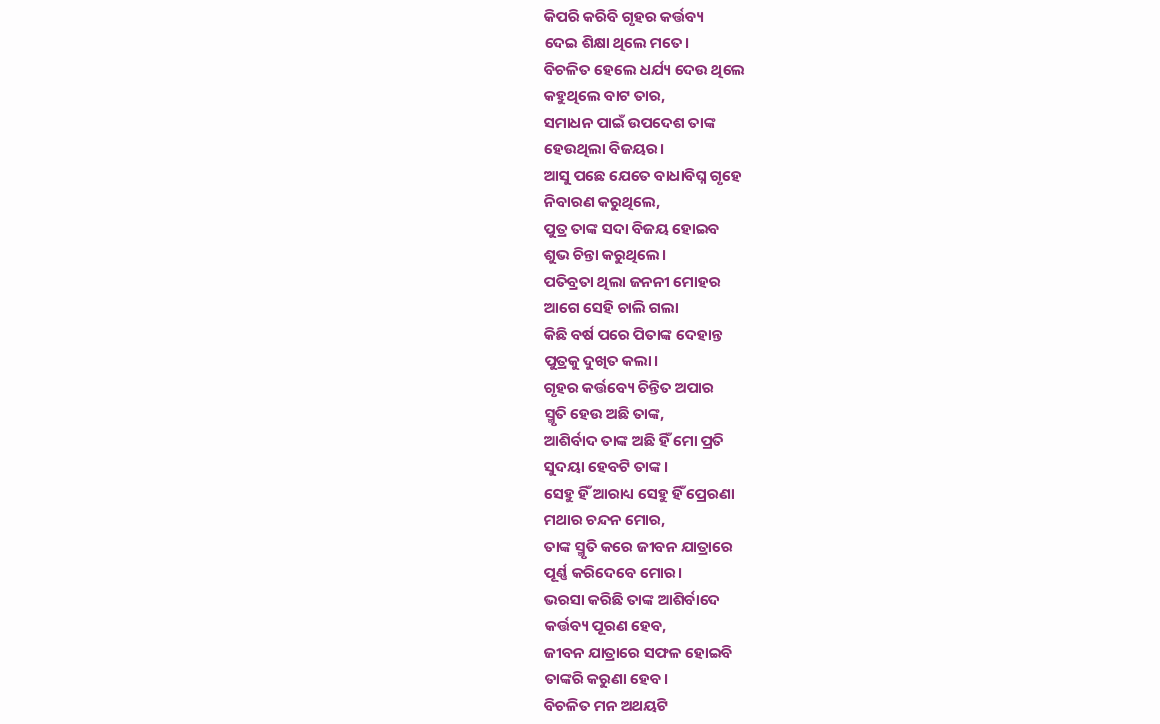କିପରି କରିବି ଗୃହର କର୍ତ୍ତବ୍ୟ
ଦେଇ ଶିକ୍ଷା ଥିଲେ ମତେ।
ବିଚଳିତ ହେଲେ ଧର୍ଯ୍ୟ ଦେଉ ଥିଲେ
କହୁଥିଲେ ବାଟ ତାର,
ସମାଧନ ପାଇଁ ଉପଦେଶ ତାଙ୍କ
ହେଉଥିଲା ବିଜୟର।
ଆସୁ ପଛେ ଯେତେ ବାଧାବିଘ୍ନ ଗୃହେ
ନିବାରଣ କରୁଥିଲେ,
ପୁତ୍ର ତାଙ୍କ ସଦା ବିଜୟ ହୋଇବ
ଶୁଭ ଚିନ୍ତା କରୁଥିଲେ।
ପତିବ୍ରତା ଥିଲା ଜନନୀ ମୋହର
ଆଗେ ସେହି ଚାଲି ଗଲା
କିଛି ବର୍ଷ ପରେ ପିତାଙ୍କ ଦେହାନ୍ତ
ପୁତ୍ରକୁ ଦୁଖିତ କଲା।
ଗୃହର କର୍ତ୍ତବ୍ୟେ ଚିନ୍ତିତ ଅପାର
ସ୍ମୃତି ହେଉ ଅଛି ତାଙ୍କ,
ଆଶିର୍ବାଦ ତାଙ୍କ ଅଛି ହିଁ ମୋ ପ୍ରତି
ସୁଦୟା ହେବଟି ତାଙ୍କ।
ସେହୁ ହିଁ ଆରାଧ୍ୟ ସେହୁ ହିଁ ପ୍ରେରଣା
ମଥାର ଚନ୍ଦନ ମୋର,
ତାଙ୍କ ସ୍ମୃତି କରେ ଜୀବନ ଯାତ୍ରାରେ
ପୂର୍ଣ୍ଣ କରିଦେବେ ମୋର।
ଭରସା କରିଛି ତାଙ୍କ ଆଶିର୍ବାଦେ
କର୍ତ୍ତବ୍ୟ ପୂରଣ ହେବ,
ଜୀବନ ଯାତ୍ରାରେ ସଫଳ ହୋଇବି
ତାଙ୍କରି କରୁଣା ହେବ।
ବିଚଳିତ ମନ ଅଥୟଟି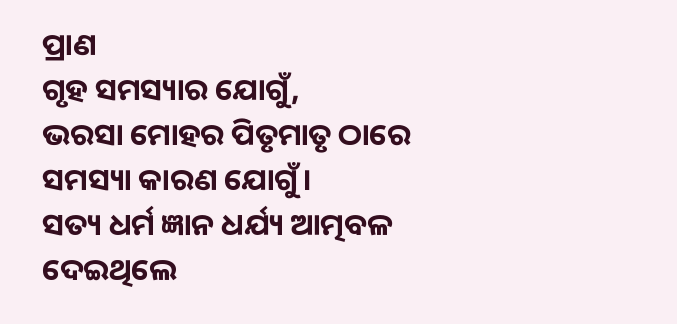ପ୍ରାଣ
ଗୃହ ସମସ୍ୟାର ଯୋଗୁଁ,
ଭରସା ମୋହର ପିତୃମାତୃ ଠାରେ
ସମସ୍ୟା କାରଣ ଯୋଗୁଁ।
ସତ୍ୟ ଧର୍ମ ଜ୍ଞାନ ଧର୍ଯ୍ୟ ଆତ୍ମବଳ
ଦେଇଥିଲେ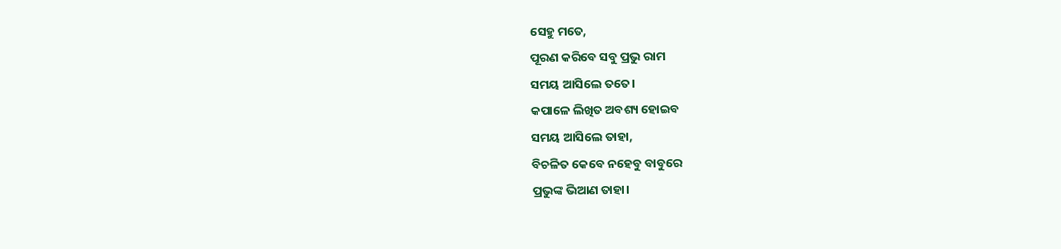ସେହୁ ମତେ,
ପୂରଣ କରିବେ ସବୁ ପ୍ରଭୁ ରାମ
ସମୟ ଆସିଲେ ତତେ।
କପାଳେ ଲିଖିତ ଅବଶ୍ୟ ହୋଇବ
ସମୟ ଆସିଲେ ତାହା,
ବିଚଳିତ କେବେ ନହେବୁ ବାବୁରେ
ପ୍ରଭୁଙ୍କ ଭିଆଣ ତାହା।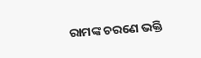ରାମଙ୍କ ଚରଣେ ଭକ୍ତି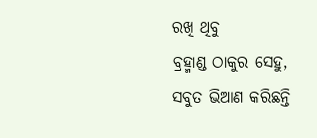ରଖି ଥିବୁ
ବ୍ରହ୍ମାଣ୍ଡ ଠାକୁର ସେହୁ,
ସବୁତ ଭିଆଣ କରିଛନ୍ତି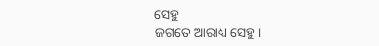ସେହୁ
ଜଗତେ ଆରାଧ୍ୟ ସେହୁ।